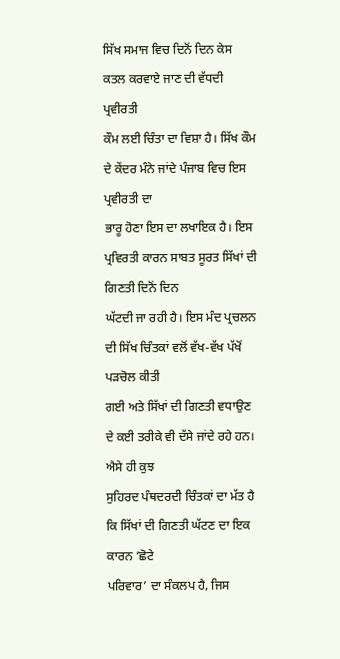ਸਿੱਖ ਸਮਾਜ ਵਿਚ ਦਿਨੋਂ ਦਿਨ ਕੇਸ ਕਤਲ ਕਰਵਾਏ ਜਾਣ ਦੀ ਵੱਧਦੀ ਪ੍ਰਵੀਰਤੀ
ਕੌਮ ਲਈ ਚਿੰਤਾ ਦਾ ਵਿਸ਼ਾ ਹੈ। ਸਿੱਖ ਕੌਮ ਦੇ ਕੇਂਦਰ ਮੰਨੇ ਜਾਂਦੇ ਪੰਜਾਬ ਵਿਚ ਇਸ ਪ੍ਰਵੀਰਤੀ ਦਾ
ਭਾਰੂ ਹੋਣਾ ਇਸ ਦਾ ਲਖਾਇਕ ਹੈ। ਇਸ ਪ੍ਰਵਿਰਤੀ ਕਾਰਨ ਸਾਬਤ ਸੂਰਤ ਸਿੱਖਾਂ ਦੀ ਗਿਣਤੀ ਦਿਨੋਂ ਦਿਨ
ਘੱਟਦੀ ਜਾ ਰਹੀ ਹੈ। ਇਸ ਮੰਦ ਪ੍ਰਚਲਨ ਦੀ ਸਿੱਖ ਚਿੰਤਕਾਂ ਵਲੋਂ ਵੱਖ-ਵੱਖ ਪੱਖੋਂ ਪੜਚੋਲ ਕੀਤੀ
ਗਈ ਅਤੇ ਸਿੱਖਾਂ ਦੀ ਗਿਣਤੀ ਵਧਾਉਣ ਦੇ ਕਈ ਤਰੀਕੇ ਵੀ ਦੱਸੇ ਜਾਂਦੇ ਰਹੇ ਹਨ। ਐਸੇ ਹੀ ਕੁਝ
ਸੁਹਿਰਦ ਪੰਥਦਰਦੀ ਚਿੰਤਕਾਂ ਦਾ ਮੱਤ ਹੈ ਕਿ ਸਿੱਖਾਂ ਦੀ ਗਿਣਤੀ ਘੱਟਣ ਦਾ ਇਕ ਕਾਰਨ ‘ਛੋਟੇ
ਪਰਿਵਾਰ’ ਦਾ ਸੰਕਲਪ ਹੈ, ਜਿਸ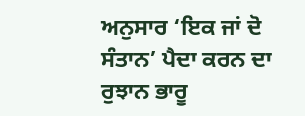ਅਨੁਸਾਰ ‘ਇਕ ਜਾਂ ਦੋ ਸੰਤਾਨ’ ਪੈਦਾ ਕਰਨ ਦਾ ਰੁਝਾਨ ਭਾਰੂ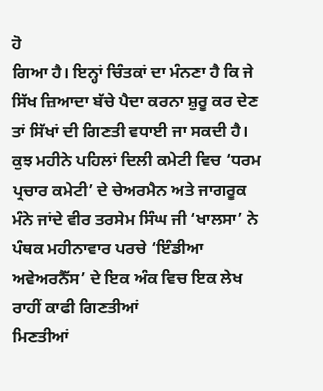ਹੋ
ਗਿਆ ਹੈ। ਇਨ੍ਹਾਂ ਚਿੰਤਕਾਂ ਦਾ ਮੰਨਣਾ ਹੈ ਕਿ ਜੇ ਸਿੱਖ ਜ਼ਿਆਦਾ ਬੱਚੇ ਪੈਦਾ ਕਰਨਾ ਸ਼ੁਰੂ ਕਰ ਦੇਣ
ਤਾਂ ਸਿੱਖਾਂ ਦੀ ਗਿਣਤੀ ਵਧਾਈ ਜਾ ਸਕਦੀ ਹੈ। ਕੁਝ ਮਹੀਨੇ ਪਹਿਲਾਂ ਦਿਲੀ ਕਮੇਟੀ ਵਿਚ ‘ਧਰਮ
ਪ੍ਰਚਾਰ ਕਮੇਟੀ’ ਦੇ ਚੇਅਰਮੈਨ ਅਤੇ ਜਾਗਰੂਕ ਮੰਨੇ ਜਾਂਦੇ ਵੀਰ ਤਰਸੇਮ ਸਿੰਘ ਜੀ ‘ਖਾਲਸਾ’ ਨੇ
ਪੰਥਕ ਮਹੀਨਾਵਾਰ ਪਰਚੇ ‘ਇੰਡੀਆ ਅਵੇਅਰਨੈੱਸ’ ਦੇ ਇਕ ਅੰਕ ਵਿਚ ਇਕ ਲੇਖ ਰਾਹੀਂ ਕਾਫੀ ਗਿਣਤੀਆਂ
ਮਿਣਤੀਆਂ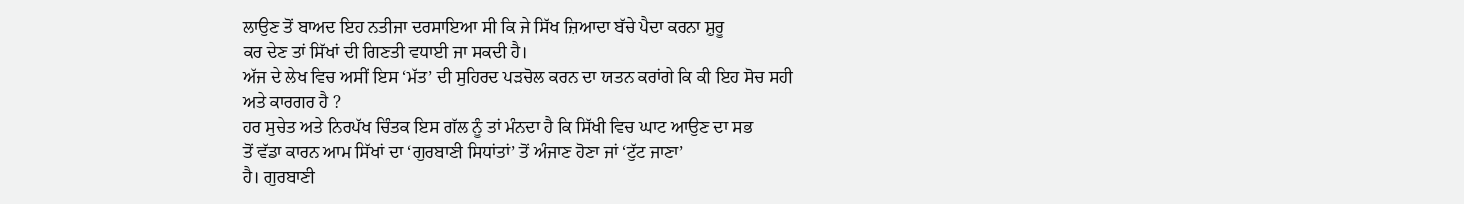ਲਾਉਣ ਤੋਂ ਬਾਅਦ ਇਹ ਨਤੀਜਾ ਦਰਸਾਇਆ ਸੀ ਕਿ ਜੇ ਸਿੱਖ ਜ਼ਿਆਦਾ ਬੱਚੇ ਪੈਦਾ ਕਰਨਾ ਸ਼ੁਰੂ
ਕਰ ਦੇਣ ਤਾਂ ਸਿੱਖਾਂ ਦੀ ਗਿਣਤੀ ਵਧਾਈ ਜਾ ਸਕਦੀ ਹੈ।
ਅੱਜ ਦੇ ਲੇਖ ਵਿਚ ਅਸੀਂ ਇਸ ‘ਮੱਤ’ ਦੀ ਸੁਹਿਰਦ ਪੜਚੋਲ ਕਰਨ ਦਾ ਯਤਨ ਕਰਾਂਗੇ ਕਿ ਕੀ ਇਹ ਸੋਚ ਸਹੀ
ਅਤੇ ਕਾਰਗਰ ਹੈ ?
ਹਰ ਸੁਚੇਤ ਅਤੇ ਨਿਰਪੱਖ ਚਿੰਤਕ ਇਸ ਗੱਲ ਨੂੰ ਤਾਂ ਮੰਨਦਾ ਹੈ ਕਿ ਸਿੱਖੀ ਵਿਚ ਘਾਟ ਆਉਣ ਦਾ ਸਭ
ਤੋਂ ਵੱਡਾ ਕਾਰਨ ਆਮ ਸਿੱਖਾਂ ਦਾ ‘ਗੁਰਬਾਣੀ ਸਿਧਾਂਤਾਂ’ ਤੋਂ ਅੰਜਾਣ ਹੋਣਾ ਜਾਂ ‘ਟੁੱਟ ਜਾਣਾ’
ਹੈ। ਗੁਰਬਾਣੀ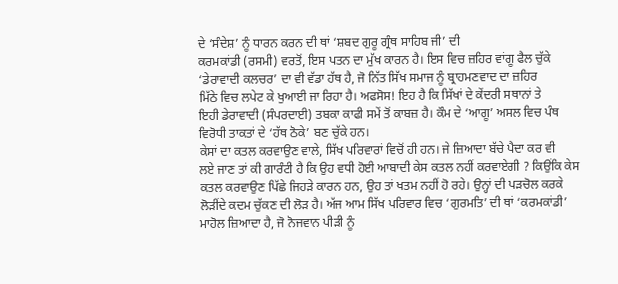ਦੇ ‘ਸੰਦੇਸ਼’ ਨੂੰ ਧਾਰਨ ਕਰਨ ਦੀ ਥਾਂ ‘ਸ਼ਬਦ ਗੁਰੂ ਗ੍ਰੰਥ ਸਾਹਿਬ ਜੀ’ ਦੀ
ਕਰਮਕਾਂਡੀ (ਰਸਮੀ) ਵਰਤੋਂ, ਇਸ ਪਤਨ ਦਾ ਮੁੱਖ ਕਾਰਨ ਹੈ। ਇਸ ਵਿਚ ਜ਼ਹਿਰ ਵਾਂਗੂ ਫੈਲ ਚੁੱਕੇ
‘ਡੇਰਾਵਾਦੀ ਕਲਚਰ’ ਦਾ ਵੀ ਵੱਡਾ ਹੱਥ ਹੈ, ਜੋ ਨਿੱਤ ਸਿੱਖ ਸਮਾਜ ਨੂੰ ਬ੍ਰਾਹਮਣਵਾਦ ਦਾ ਜ਼ਹਿਰ
ਮਿੱਠੇ ਵਿਚ ਲਪੇਟ ਕੇ ਖੁਆਈ ਜਾ ਰਿਹਾ ਹੈ। ਅਫਸੋਸ! ਇਹ ਹੈ ਕਿ ਸਿੱਖਾਂ ਦੇ ਕੇਂਦਰੀ ਸਥਾਨਾਂ ਤੇ
ਇਹੀ ਡੇਰਾਵਾਦੀ (ਸੰਪਰਦਾਈ) ਤਬਕਾ ਕਾਫੀ ਸਮੇਂ ਤੋਂ ਕਾਬਜ਼ ਹੈ। ਕੌਮ ਦੇ ‘ਆਗੂ’ ਅਸਲ ਵਿਚ ਪੰਥ
ਵਿਰੋਧੀ ਤਾਕਤਾਂ ਦੇ ‘ਹੱਥ ਠੋਕੇ’ ਬਣ ਚੁੱਕੇ ਹਨ।
ਕੇਸਾਂ ਦਾ ਕਤਲ ਕਰਵਾਉਣ ਵਾਲੇ, ਸਿੱਖ ਪਰਿਵਾਰਾਂ ਵਿਚੋਂ ਹੀ ਹਨ। ਜੇ ਜ਼ਿਆਦਾ ਬੱਚੇ ਪੈਦਾ ਕਰ ਵੀ
ਲਏ ਜਾਣ ਤਾਂ ਕੀ ਗਾਰੰਟੀ ਹੈ ਕਿ ਉਹ ਵਧੀ ਹੋਈ ਆਬਾਦੀ ਕੇਸ ਕਤਲ ਨਹੀਂ ਕਰਵਾਏਗੀ ? ਕਿਉਂਕਿ ਕੇਸ
ਕਤਲ ਕਰਵਾਉਣ ਪਿੱਛੇ ਜਿਹੜੇ ਕਾਰਨ ਹਨ, ਉਹ ਤਾਂ ਖਤਮ ਨਹੀਂ ਹੋ ਰਹੇ। ਉਨ੍ਹਾਂ ਦੀ ਪੜਚੋਲ ਕਰਕੇ
ਲੋੜੀਂਦੇ ਕਦਮ ਚੁੱਕਣ ਦੀ ਲੋੜ ਹੈ। ਅੱਜ ਆਮ ਸਿੱਖ ਪਰਿਵਾਰ ਵਿਚ ‘ਗੁਰਮਤਿ’ ਦੀ ਥਾਂ ‘ਕਰਮਕਾਂਡੀ’
ਮਾਹੋਲ ਜ਼ਿਆਦਾ ਹੈ, ਜੋ ਨੋਜਵਾਨ ਪੀੜੀ ਨੂੰ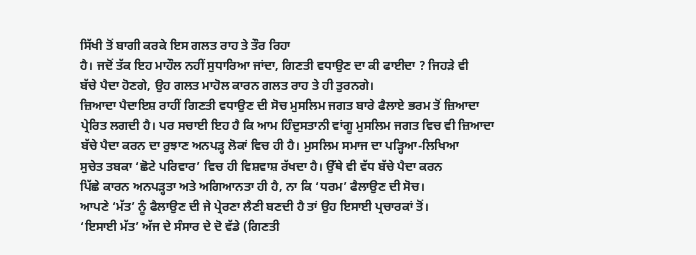ਸਿੱਖੀ ਤੋਂ ਬਾਗੀ ਕਰਕੇ ਇਸ ਗਲਤ ਰਾਹ ਤੇ ਤੌਰ ਰਿਹਾ
ਹੈ। ਜਦੋਂ ਤੱਕ ਇਹ ਮਾਹੌਲ ਨਹੀਂ ਸੁਧਾਰਿਆ ਜਾਂਦਾ, ਗਿਣਤੀ ਵਧਾਉਣ ਦਾ ਕੀ ਫਾਈਦਾ ? ਜਿਹੜੇ ਵੀ
ਬੱਚੇ ਪੈਦਾ ਹੋਣਗੇ, ਉਹ ਗਲਤ ਮਾਹੋਲ ਕਾਰਨ ਗਲਤ ਰਾਹ ਤੇ ਹੀ ਤੁਰਨਗੇ।
ਜ਼ਿਆਦਾ ਪੈਦਾਇਸ਼ ਰਾਹੀਂ ਗਿਣਤੀ ਵਧਾਉਣ ਦੀ ਸੋਚ ਮੁਸਲਿਮ ਜਗਤ ਬਾਰੇ ਫੈਲਾਏ ਭਰਮ ਤੋਂ ਜ਼ਿਆਦਾ
ਪ੍ਰੇਰਿਤ ਲਗਦੀ ਹੈ। ਪਰ ਸਚਾਈ ਇਹ ਹੈ ਕਿ ਆਮ ਹਿੰਦੁਸਤਾਨੀ ਵਾਂਗੂ ਮੁਸਲਿਮ ਜਗਤ ਵਿਚ ਵੀ ਜ਼ਿਆਦਾ
ਬੱਚੇ ਪੈਦਾ ਕਰਨ ਦਾ ਰੁਝਾਣ ਅਨਪੜ੍ਹ ਲੋਕਾਂ ਵਿਚ ਹੀ ਹੈ। ਮੁਸਲਿਮ ਸਮਾਜ ਦਾ ਪੜ੍ਹਿਆ-ਲਿਖਿਆ
ਸੁਚੇਤ ਤਬਕਾ ‘ਛੋਟੇ ਪਰਿਵਾਰ’ ਵਿਚ ਹੀ ਵਿਸ਼ਵਾਸ਼ ਰੱਖਦਾ ਹੈ। ਉੱਥੇ ਵੀ ਵੱਧ ਬੱਚੇ ਪੈਦਾ ਕਰਨ
ਪਿੱਛੇ ਕਾਰਨ ਅਨਪੜ੍ਹਤਾ ਅਤੇ ਅਗਿਆਨਤਾ ਹੀ ਹੈ, ਨਾ ਕਿ ‘ਧਰਮ’ ਫੈਲਾਉਣ ਦੀ ਸੋਚ।
ਆਪਣੇ ‘ਮੱਤ’ ਨੂੰ ਫੈਲਾਉਣ ਦੀ ਜੇ ਪ੍ਰੇਰਣਾ ਲੈਣੀ ਬਣਦੀ ਹੈ ਤਾਂ ਉਹ ਇਸਾਈ ਪ੍ਰਚਾਰਕਾਂ ਤੋਂ।
‘ਇਸਾਈ ਮੱਤ’ ਅੱਜ ਦੇ ਸੰਸਾਰ ਦੇ ਦੋ ਵੱਡੇ (ਗਿਣਤੀ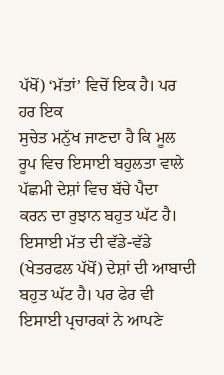ਪੱਖੋਂ) ‘ਮੱਤਾਂ’ ਵਿਚੋਂ ਇਕ ਹੈ। ਪਰ ਹਰ ਇਕ
ਸੁਚੇਤ ਮਨੁੱਖ ਜਾਣਦਾ ਹੈ ਕਿ ਮੂਲ ਰੂਪ ਵਿਚ ਇਸਾਈ ਬਹੁਲਤਾ ਵਾਲੇ ਪੱਛਮੀ ਦੇਸ਼ਾਂ ਵਿਚ ਬੱਚੇ ਪੈਦਾ
ਕਰਨ ਦਾ ਰੁਝਾਨ ਬਹੁਤ ਘੱਟ ਹੈ। ਇਸਾਈ ਮੱਤ ਦੀ ਵੱਡੇ-ਵੱਡੇ (ਖੇਤਰਫਲ ਪੱਖੋਂ) ਦੇਸ਼ਾਂ ਦੀ ਆਬਾਦੀ
ਬਹੁਤ ਘੱਟ ਹੈ। ਪਰ ਫੇਰ ਵੀ ਇਸਾਈ ਪ੍ਰਚਾਰਕਾਂ ਨੇ ਆਪਣੇ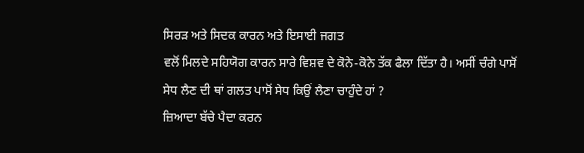ਸਿਰੜ ਅਤੇ ਸਿਦਕ ਕਾਰਨ ਅਤੇ ਇਸਾਈ ਜਗਤ
ਵਲੋਂ ਮਿਲਦੇ ਸਹਿਯੋਗ ਕਾਰਨ ਸਾਰੇ ਵਿਸ਼ਵ ਦੇ ਕੋਨੇ-ਕੋਨੇ ਤੱਕ ਫੈਲਾ ਦਿੱਤਾ ਹੈ। ਅਸੀਂ ਚੰਗੇ ਪਾਸੋਂ
ਸੇਧ ਲੈਣ ਦੀ ਥਾਂ ਗਲਤ ਪਾਸੋਂ ਸੇਧ ਕਿਉਂ ਲੈਣਾ ਚਾਹੁੰਦੇ ਹਾਂ ?
ਜ਼ਿਆਦਾ ਬੱਚੇ ਪੈਦਾ ਕਰਨ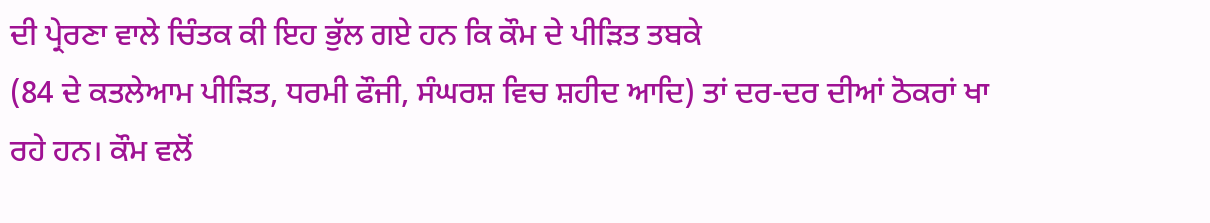ਦੀ ਪ੍ਰੇਰਣਾ ਵਾਲੇ ਚਿੰਤਕ ਕੀ ਇਹ ਭੁੱਲ ਗਏ ਹਨ ਕਿ ਕੌਮ ਦੇ ਪੀੜਿਤ ਤਬਕੇ
(84 ਦੇ ਕਤਲੇਆਮ ਪੀੜਿਤ, ਧਰਮੀ ਫੌਜੀ, ਸੰਘਰਸ਼ ਵਿਚ ਸ਼ਹੀਦ ਆਦਿ) ਤਾਂ ਦਰ-ਦਰ ਦੀਆਂ ਠੋਕਰਾਂ ਖਾ
ਰਹੇ ਹਨ। ਕੌਮ ਵਲੋਂ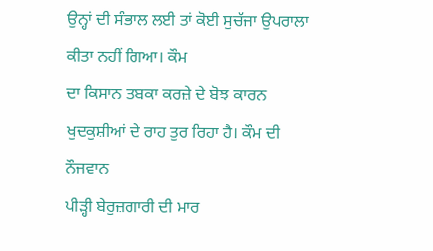ਉਨ੍ਹਾਂ ਦੀ ਸੰਭਾਲ ਲਈ ਤਾਂ ਕੋਈ ਸੁਚੱਜਾ ਉਪਰਾਲਾ ਕੀਤਾ ਨਹੀਂ ਗਿਆ। ਕੌਮ
ਦਾ ਕਿਸਾਨ ਤਬਕਾ ਕਰਜ਼ੇ ਦੇ ਬੋਝ ਕਾਰਨ ਖੁਦਕੁਸ਼ੀਆਂ ਦੇ ਰਾਹ ਤੁਰ ਰਿਹਾ ਹੈ। ਕੌਮ ਦੀ ਨੌਜਵਾਨ
ਪੀੜ੍ਹੀ ਬੇਰੁਜ਼ਗਾਰੀ ਦੀ ਮਾਰ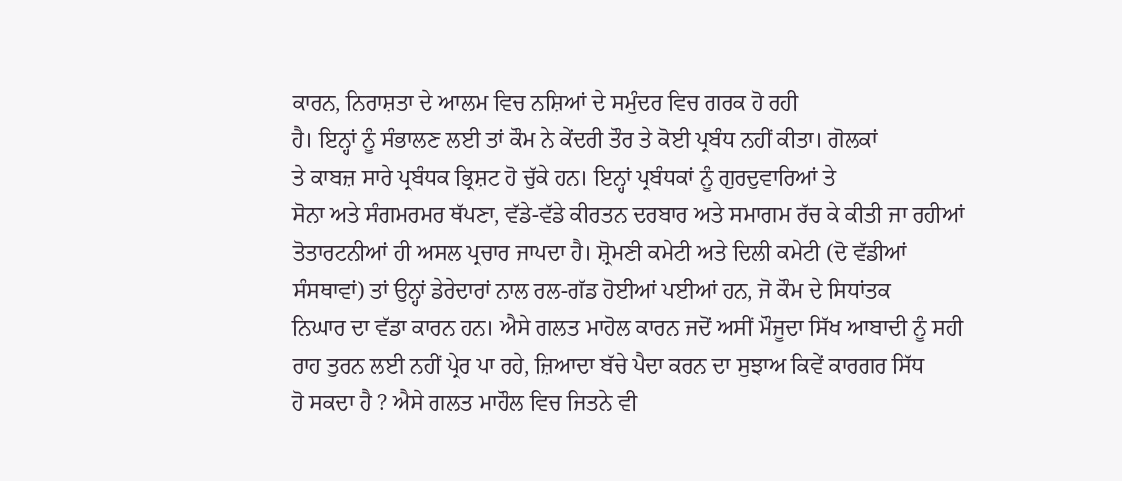ਕਾਰਨ, ਨਿਰਾਸ਼ਤਾ ਦੇ ਆਲਮ ਵਿਚ ਨਸ਼ਿਆਂ ਦੇ ਸਮੁੰਦਰ ਵਿਚ ਗਰਕ ਹੋ ਰਹੀ
ਹੈ। ਇਨ੍ਹਾਂ ਨੂੰ ਸੰਭਾਲਣ ਲਈ ਤਾਂ ਕੌਮ ਨੇ ਕੇਂਦਰੀ ਤੌਰ ਤੇ ਕੋਈ ਪ੍ਰਬੰਧ ਨਹੀਂ ਕੀਤਾ। ਗੋਲਕਾਂ
ਤੇ ਕਾਬਜ਼ ਸਾਰੇ ਪ੍ਰਬੰਧਕ ਭ੍ਰਿਸ਼ਟ ਹੋ ਚੁੱਕੇ ਹਨ। ਇਨ੍ਹਾਂ ਪ੍ਰਬੰਧਕਾਂ ਨੂੰ ਗੁਰਦੁਵਾਰਿਆਂ ਤੇ
ਸੋਨਾ ਅਤੇ ਸੰਗਮਰਮਰ ਥੱਪਣਾ, ਵੱਡੇ-ਵੱਡੇ ਕੀਰਤਨ ਦਰਬਾਰ ਅਤੇ ਸਮਾਗਮ ਰੱਚ ਕੇ ਕੀਤੀ ਜਾ ਰਹੀਆਂ
ਤੋਤਾਰਟਨੀਆਂ ਹੀ ਅਸਲ ਪ੍ਰਚਾਰ ਜਾਪਦਾ ਹੈ। ਸ਼੍ਰੋਮਣੀ ਕਮੇਟੀ ਅਤੇ ਦਿਲੀ ਕਮੇਟੀ (ਦੋ ਵੱਡੀਆਂ
ਸੰਸਥਾਵਾਂ) ਤਾਂ ਉਨ੍ਹਾਂ ਡੇਰੇਦਾਰਾਂ ਨਾਲ ਰਲ-ਗੱਡ ਹੋਈਆਂ ਪਈਆਂ ਹਨ, ਜੋ ਕੌਮ ਦੇ ਸਿਧਾਂਤਕ
ਨਿਘਾਰ ਦਾ ਵੱਡਾ ਕਾਰਨ ਹਨ। ਐਸੇ ਗਲਤ ਮਾਹੋਲ ਕਾਰਨ ਜਦੋਂ ਅਸੀਂ ਮੌਜੂਦਾ ਸਿੱਖ ਆਬਾਦੀ ਨੂੰ ਸਹੀ
ਰਾਹ ਤੁਰਨ ਲਈ ਨਹੀਂ ਪ੍ਰੇਰ ਪਾ ਰਹੇ, ਜ਼ਿਆਦਾ ਬੱਚੇ ਪੈਦਾ ਕਰਨ ਦਾ ਸੁਝਾਅ ਕਿਵੇਂ ਕਾਰਗਰ ਸਿੱਧ
ਹੋ ਸਕਦਾ ਹੈ ? ਐਸੇ ਗਲਤ ਮਾਹੌਲ ਵਿਚ ਜਿਤਨੇ ਵੀ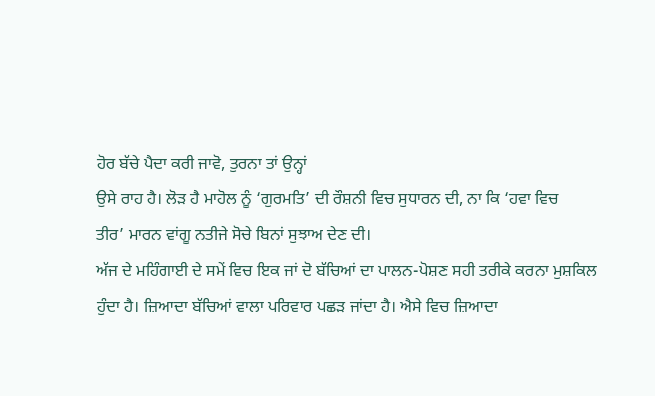ਹੋਰ ਬੱਚੇ ਪੈਦਾ ਕਰੀ ਜਾਵੋ, ਤੁਰਨਾ ਤਾਂ ਉਨ੍ਹਾਂ
ਉਸੇ ਰਾਹ ਹੈ। ਲੋੜ ਹੈ ਮਾਹੋਲ ਨੂੰ ‘ਗੁਰਮਤਿ’ ਦੀ ਰੌਸ਼ਨੀ ਵਿਚ ਸੁਧਾਰਨ ਦੀ, ਨਾ ਕਿ ‘ਹਵਾ ਵਿਚ
ਤੀਰ’ ਮਾਰਨ ਵਾਂਗੂ ਨਤੀਜੇ ਸੋਚੇ ਬਿਨਾਂ ਸੁਝਾਅ ਦੇਣ ਦੀ।
ਅੱਜ ਦੇ ਮਹਿੰਗਾਈ ਦੇ ਸਮੇਂ ਵਿਚ ਇਕ ਜਾਂ ਦੋ ਬੱਚਿਆਂ ਦਾ ਪਾਲਨ-ਪੋਸ਼ਣ ਸਹੀ ਤਰੀਕੇ ਕਰਨਾ ਮੁਸ਼ਕਿਲ
ਹੁੰਦਾ ਹੈ। ਜ਼ਿਆਦਾ ਬੱਚਿਆਂ ਵਾਲਾ ਪਰਿਵਾਰ ਪਛੜ ਜਾਂਦਾ ਹੈ। ਐਸੇ ਵਿਚ ਜ਼ਿਆਦਾ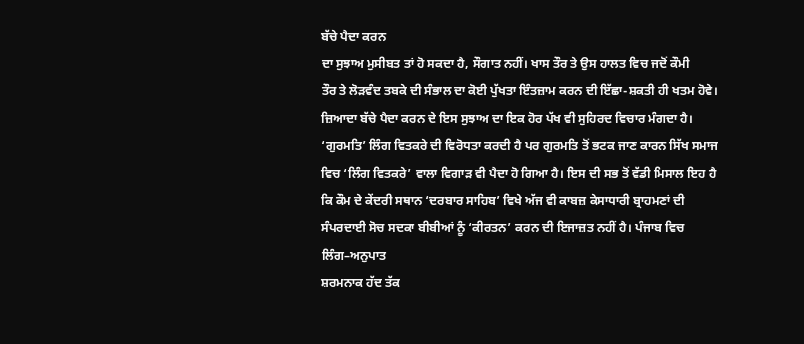ਬੱਚੇ ਪੈਦਾ ਕਰਨ
ਦਾ ਸੁਝਾਅ ਮੁਸੀਬਤ ਤਾਂ ਹੋ ਸਕਦਾ ਹੈ, ਸੌਗਾਤ ਨਹੀਂ। ਖਾਸ ਤੌਰ ਤੇ ਉਸ ਹਾਲਤ ਵਿਚ ਜਦੋਂ ਕੌਮੀ
ਤੌਰ ਤੇ ਲੋੜਵੰਦ ਤਬਕੇ ਦੀ ਸੰਭਾਲ ਦਾ ਕੋਈ ਪੁੱਖਤਾ ਇੰਤਜ਼ਾਮ ਕਰਨ ਦੀ ਇੱਛਾ-ਸ਼ਕਤੀ ਹੀ ਖਤਮ ਹੋਵੇ।
ਜ਼ਿਆਦਾ ਬੱਚੇ ਪੈਦਾ ਕਰਨ ਦੇ ਇਸ ਸੁਝਾਅ ਦਾ ਇਕ ਹੋਰ ਪੱਖ ਵੀ ਸੁਹਿਰਦ ਵਿਚਾਰ ਮੰਗਦਾ ਹੈ।
‘ਗੁਰਮਤਿ’ ਲਿੰਗ ਵਿਤਕਰੇ ਦੀ ਵਿਰੋਧਤਾ ਕਰਦੀ ਹੈ ਪਰ ਗੁਰਮਤਿ ਤੋਂ ਭਟਕ ਜਾਣ ਕਾਰਨ ਸਿੱਖ ਸਮਾਜ
ਵਿਚ ‘ਲਿੰਗ ਵਿਤਕਰੇ’ ਵਾਲਾ ਵਿਗਾੜ ਵੀ ਪੈਦਾ ਹੋ ਗਿਆ ਹੈ। ਇਸ ਦੀ ਸਭ ਤੋਂ ਵੱਡੀ ਮਿਸਾਲ ਇਹ ਹੈ
ਕਿ ਕੌਮ ਦੇ ਕੇਂਦਰੀ ਸਥਾਨ ‘ਦਰਬਾਰ ਸਾਹਿਬ’ ਵਿਖੇ ਅੱਜ ਵੀ ਕਾਬਜ਼ ਕੇਸਾਧਾਰੀ ਬ੍ਰਾਹਮਣਾਂ ਦੀ
ਸੰਪਰਦਾਈ ਸੋਚ ਸਦਕਾ ਬੀਬੀਆਂ ਨੂੰ ‘ਕੀਰਤਨ’ ਕਰਨ ਦੀ ਇਜਾਜ਼ਤ ਨਹੀਂ ਹੈ। ਪੰਜਾਬ ਵਿਚ ਲਿੰਗ–ਅਨੁਪਾਤ
ਸ਼ਰਮਨਾਕ ਹੱਦ ਤੱਕ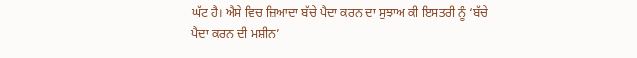ਘੱਟ ਹੈ। ਐਸੇ ਵਿਚ ਜ਼ਿਆਦਾ ਬੱਚੇ ਪੈਦਾ ਕਰਨ ਦਾ ਸੁਝਾਅ ਕੀ ਇਸਤਰੀ ਨੂੰ ‘ਬੱਚੇ
ਪੈਦਾ ਕਰਨ ਦੀ ਮਸ਼ੀਨ’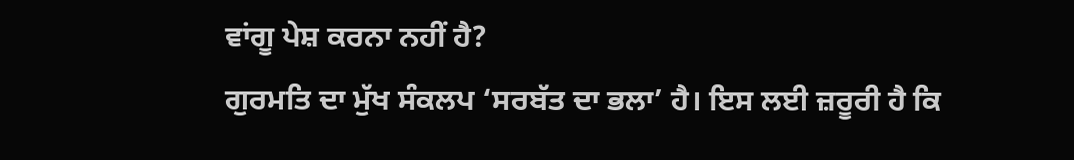ਵਾਂਗੂ ਪੇਸ਼ ਕਰਨਾ ਨਹੀਂ ਹੈ?
ਗੁਰਮਤਿ ਦਾ ਮੁੱਖ ਸੰਕਲਪ ‘ਸਰਬੱਤ ਦਾ ਭਲਾ’ ਹੈ। ਇਸ ਲਈ ਜ਼ਰੂਰੀ ਹੈ ਕਿ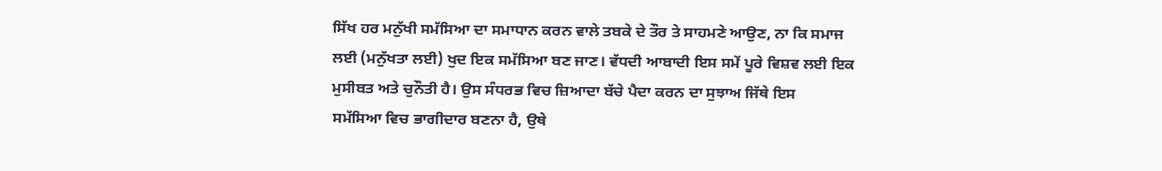ਸਿੱਖ ਹਰ ਮਨੁੱਖੀ ਸਮੱਸਿਆ ਦਾ ਸਮਾਧਾਨ ਕਰਨ ਵਾਲੇ ਤਬਕੇ ਦੇ ਤੌਰ ਤੇ ਸਾਹਮਣੇ ਆਉਣ, ਨਾ ਕਿ ਸਮਾਜ
ਲਈ (ਮਨੁੱਖਤਾ ਲਈ) ਖੁਦ ਇਕ ਸਮੱਸਿਆ ਬਣ ਜਾਣ। ਵੱਧਦੀ ਆਬਾਦੀ ਇਸ ਸਮੇਂ ਪੂਰੇ ਵਿਸ਼ਵ ਲਈ ਇਕ
ਮੁਸੀਬਤ ਅਤੇ ਚੁਨੌਤੀ ਹੈ। ਉਸ ਸੰਧਰਭ ਵਿਚ ਜ਼ਿਆਦਾ ਬੱਚੇ ਪੈਦਾ ਕਰਨ ਦਾ ਸੁਝਾਅ ਜਿੱਥੇ ਇਸ
ਸਮੱਸਿਆ ਵਿਚ ਭਾਗੀਦਾਰ ਬਣਨਾ ਹੈ, ਉਥੇ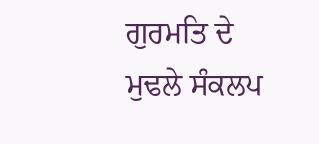ਗੁਰਮਤਿ ਦੇ ਮੁਢਲੇ ਸੰਕਲਪ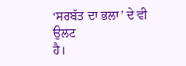‘ਸਰਬੱਤ ਦਾ ਭਲਾ’ ਦੇ ਵੀ ਉਲਟ
ਹੈ।